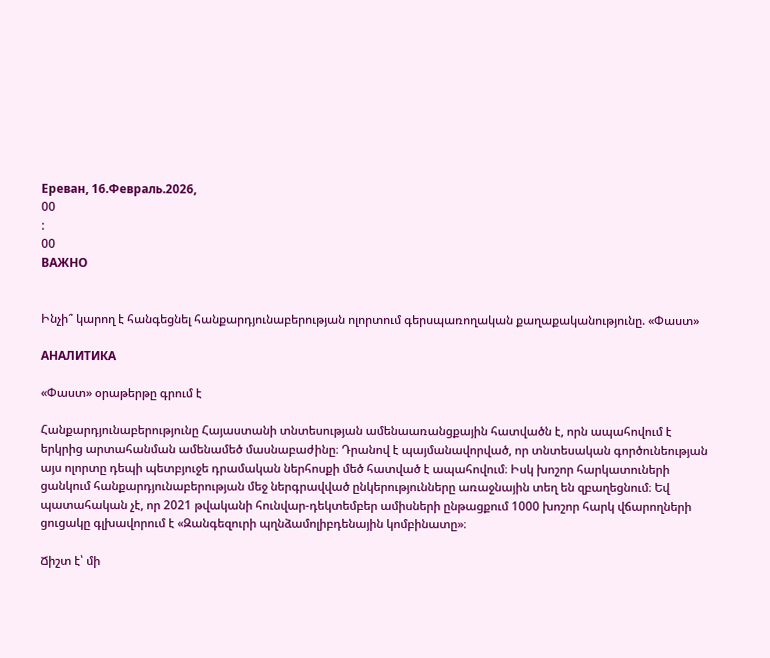Ереван, 16.Февраль.2026,
00
:
00
ВАЖНО


Ինչի՞ կարող է հանգեցնել հանքարդյունաբերության ոլորտում գերսպառողական քաղաքականությունը. «Փաստ»

АНАЛИТИКА

«Փաստ» օրաթերթը գրում է

Հանքարդյունաբերությունը Հայաստանի տնտեսության ամենաառանցքային հատվածն է, որն ապահովում է երկրից արտահանման ամենամեծ մասնաբաժինը։ Դրանով է պայմանավորված, որ տնտեսական գործունեության այս ոլորտը դեպի պետբյուջե դրամական ներհոսքի մեծ հատված է ապահովում։ Իսկ խոշոր հարկատուների ցանկում հանքարդյունաբերության մեջ ներգրավված ընկերությունները առաջնային տեղ են զբաղեցնում։ Եվ պատահական չէ, որ 2021 թվականի հունվար-դեկտեմբեր ամիսների ընթացքում 1000 խոշոր հարկ վճարողների ցուցակը գլխավորում է «Զանգեզուրի պղնձամոլիբդենային կոմբինատը»։

Ճիշտ է՝ մի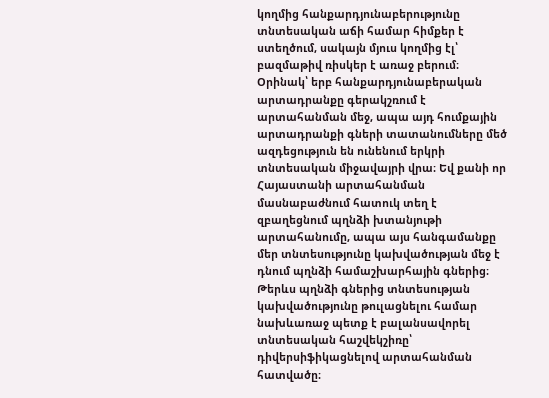կողմից հանքարդյունաբերությունը տնտեսական աճի համար հիմքեր է ստեղծում, սակայն մյուս կողմից էլ՝ բազմաթիվ ռիսկեր է առաջ բերում։ Օրինակ՝ երբ հանքարդյունաբերական արտադրանքը գերակշռում է արտահանման մեջ, ապա այդ հումքային արտադրանքի գների տատանումները մեծ ազդեցություն են ունենում երկրի տնտեսական միջավայրի վրա։ Եվ քանի որ Հայաստանի արտահանման մասնաբաժնում հատուկ տեղ է զբաղեցնում պղնձի խտանյութի արտահանումը, ապա այս հանգամանքը մեր տնտեսությունը կախվածության մեջ է դնում պղնձի համաշխարհային գներից։ Թերևս պղնձի գներից տնտեսության կախվածությունը թուլացնելու համար նախևառաջ պետք է բալանսավորել տնտեսական հաշվեկշիռը՝ դիվերսիֆիկացնելով արտահանման հատվածը։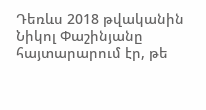Դեռևս 2018 թվականին Նիկոլ Փաշինյանը հայտարարում էր, թե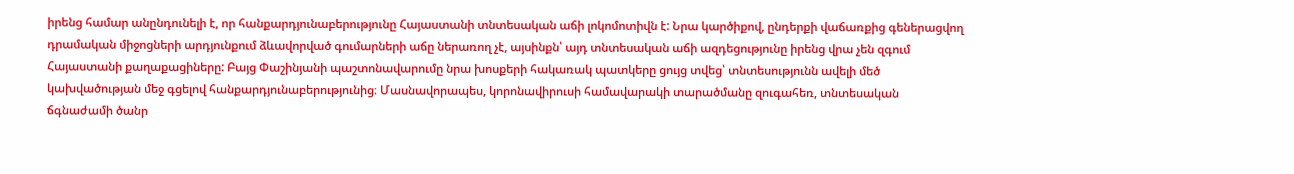իրենց համար անընդունելի է, որ հանքարդյունաբերությունը Հայաստանի տնտեսական աճի լոկոմոտիվն է: Նրա կարծիքով, ընդերքի վաճառքից գեներացվող դրամական միջոցների արդյունքում ձևավորված գումարների աճը ներառող չէ, այսինքն՝ այդ տնտեսական աճի ազդեցությունը իրենց վրա չեն զգում Հայաստանի քաղաքացիները: Բայց Փաշինյանի պաշտոնավարումը նրա խոսքերի հակառակ պատկերը ցույց տվեց՝ տնտեսությունն ավելի մեծ կախվածության մեջ գցելով հանքարդյունաբերությունից։ Մասնավորապես, կորոնավիրուսի համավարակի տարածմանը զուգահեռ, տնտեսական ճգնաժամի ծանր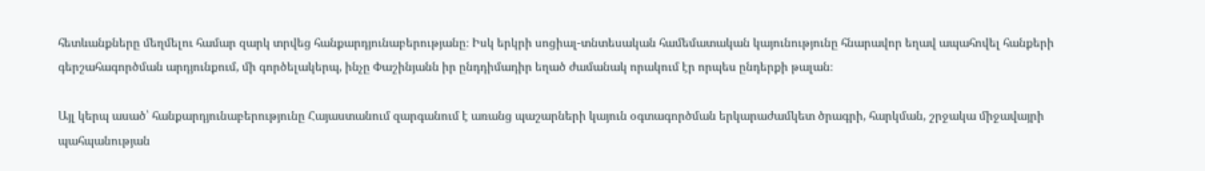հետևանքները մեղմելու համար զարկ տրվեց հանքարդյունաբերությանը։ Իսկ երկրի սոցիալ-տնտեսական համեմատական կայունությունը հնարավոր եղավ ապահովել հանքերի գերշահագործման արդյունքում, մի գործելակերպ, ինչը Փաշինյանն իր ընդդիմադիր եղած ժամանակ որակում էր որպես ընդերքի թալան։

Այլ կերպ ասած՝ հանքարդյունաբերությունը Հայաստանում զարգանում է առանց պաշարների կայուն օգտագործման երկարաժամկետ ծրագրի, հարկման, շրջակա միջավայրի պահպանության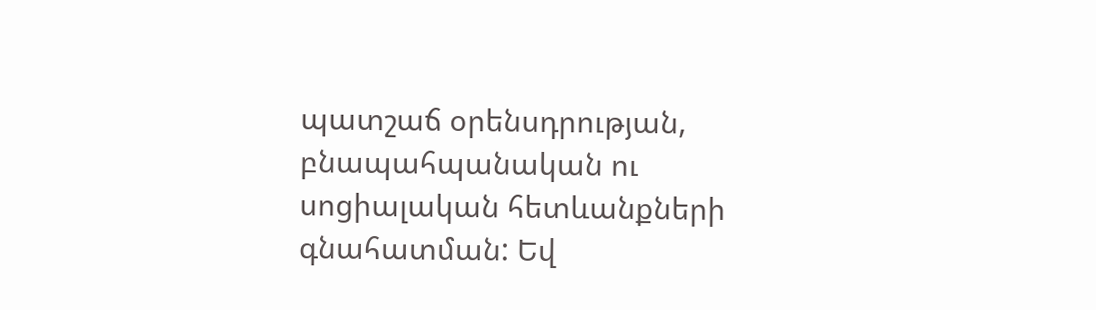պատշաճ օրենսդրության, բնապահպանական ու սոցիալական հետևանքների գնահատման: Եվ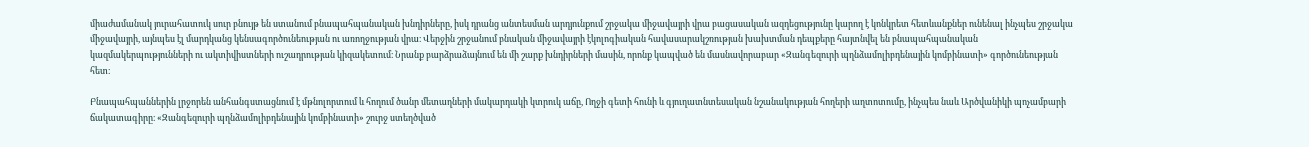միաժամանակ յուրահատուկ սուր բնույթ են ստանում բնապահպանական խնդիրները, իսկ դրանց անտեսման արդյունքում շրջակա միջավայրի վրա բացասական ազդեցությունը կարող է կոնկրետ հետևանքներ ունենալ ինչպես շրջակա միջավայրի, այնպես էլ մարդկանց կենսագործունեության ու առողջության վրա։ Վերջին շրջանում բնական միջավայրի էկոլոգիական հավասարակշռության խախտման դեպքերը հայտնվել են բնապահպանական կազմակերպությունների ու ակտիվիստների ուշադրության կիզակետում։ Նրանք բարձրաձայնում են մի շարք խնդիրների մասին, որոնք կապված են մասնավորաբար «Զանգեզուրի պղնձամոլիբդենային կոմբինատի» գործունեության հետ։

Բնապահպաններին լրջորեն անհանգստացնում է մթնոլորտում և հողում ծանր մետաղների մակարդակի կտրուկ աճը, Ողջի գետի հունի և գյուղատնտեսական նշանակության հողերի աղտոտումը, ինչպես նաև Արծվանիկի պոչամբարի ճակատագիրը։ «Զանգեզուրի պղնձամոլիբդենային կոմբինատի» շուրջ ստեղծված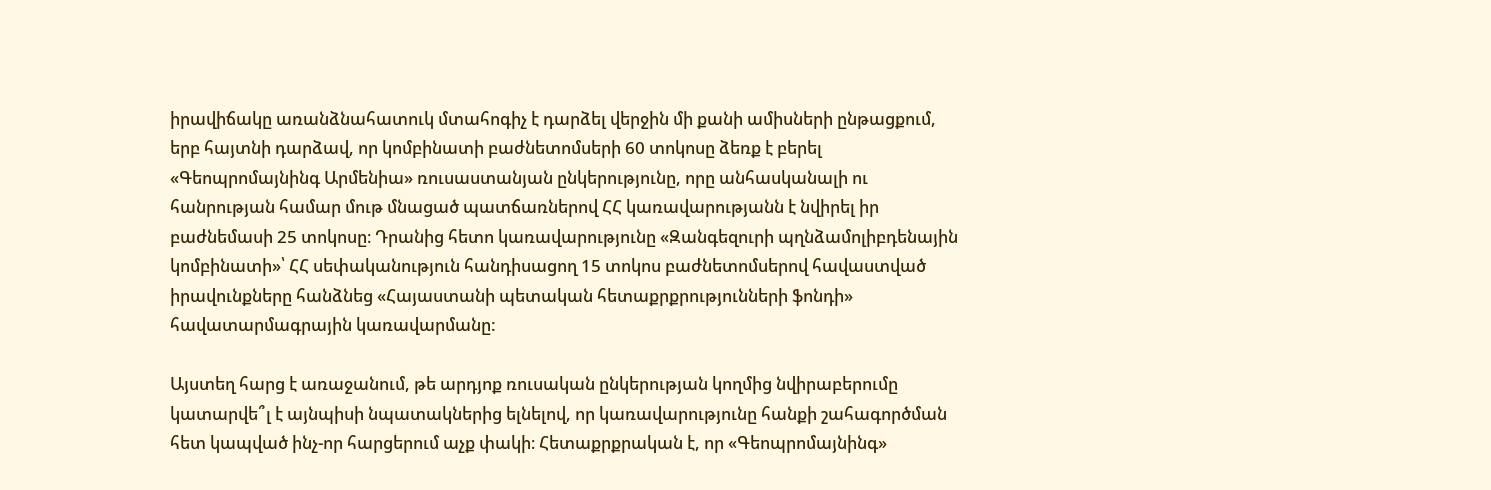իրավիճակը առանձնահատուկ մտահոգիչ է դարձել վերջին մի քանի ամիսների ընթացքում, երբ հայտնի դարձավ, որ կոմբինատի բաժնետոմսերի 60 տոկոսը ձեռք է բերել «Գեոպրոմայնինգ Արմենիա» ռուսաստանյան ընկերությունը, որը անհասկանալի ու հանրության համար մութ մնացած պատճառներով ՀՀ կառավարությանն է նվիրել իր բաժնեմասի 25 տոկոսը։ Դրանից հետո կառավարությունը «Զանգեզուրի պղնձամոլիբդենային կոմբինատի»՝ ՀՀ սեփականություն հանդիսացող 15 տոկոս բաժնետոմսերով հավաստված իրավունքները հանձնեց «Հայաստանի պետական հետաքրքրությունների ֆոնդի» հավատարմագրային կառավարմանը:

Այստեղ հարց է առաջանում, թե արդյոք ռուսական ընկերության կողմից նվիրաբերումը կատարվե՞լ է այնպիսի նպատակներից ելնելով, որ կառավարությունը հանքի շահագործման հետ կապված ինչ-որ հարցերում աչք փակի։ Հետաքրքրական է, որ «Գեոպրոմայնինգ»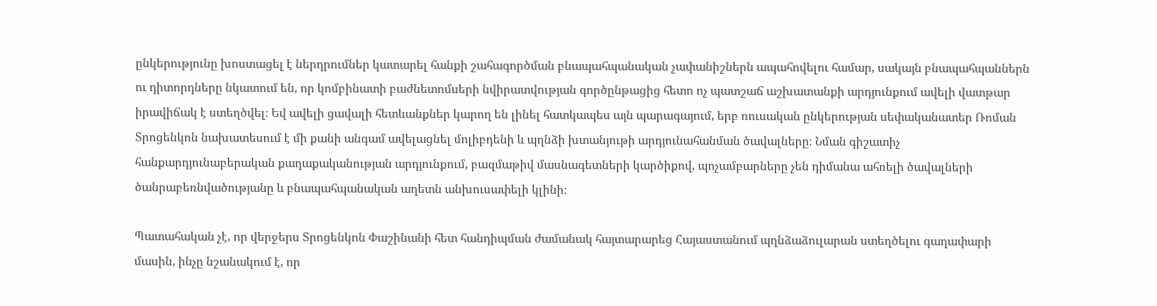ընկերությունը խոստացել է ներդրումներ կատարել հանքի շահագործման բնապահպանական չափանիշներն ապահովելու համար, սակայն բնապահպաններն ու դիտորդները նկատում են, որ կոմբինատի բաժնետոմսերի նվիրատվության գործընթացից հետո ոչ պատշաճ աշխատանքի արդյունքում ավելի վատթար իրավիճակ է ստեղծվել։ Եվ ավելի ցավալի հետևանքներ կարող են լինել հատկապես այն պարագայում, երբ ռուսական ընկերության սեփականատեր Ռոման Տրոցենկոն նախատեսում է մի քանի անգամ ավելացնել մոլիբդենի և պղնձի խտանյութի արդյունահանման ծավալները։ Նման գիշատիչ հանքարդյունաբերական քաղաքականության արդյունքում, բազմաթիվ մասնագետների կարծիքով, պոչամբարները չեն դիմանա ահռելի ծավալների ծանրաբեռնվածությանը և բնապահպանական աղետն անխուսափելի կլինի։

Պատահական չէ, որ վերջերս Տրոցենկոն Փաշինանի հետ հանդիպման ժամանակ հայտարարեց Հայաստանում պղնձաձուլարան ստեղծելու գաղափարի մասին, ինչը նշանակում է, որ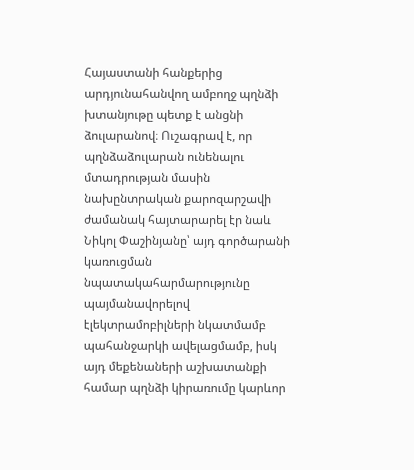Հայաստանի հանքերից արդյունահանվող ամբողջ պղնձի խտանյութը պետք է անցնի ձուլարանով։ Ուշագրավ է, որ պղնձաձուլարան ունենալու մտադրության մասին նախընտրական քարոզարշավի ժամանակ հայտարարել էր նաև Նիկոլ Փաշինյանը՝ այդ գործարանի կառուցման նպատակահարմարությունը պայմանավորելով էլեկտրամոբիլների նկատմամբ պահանջարկի ավելացմամբ, իսկ այդ մեքենաների աշխատանքի համար պղնձի կիրառումը կարևոր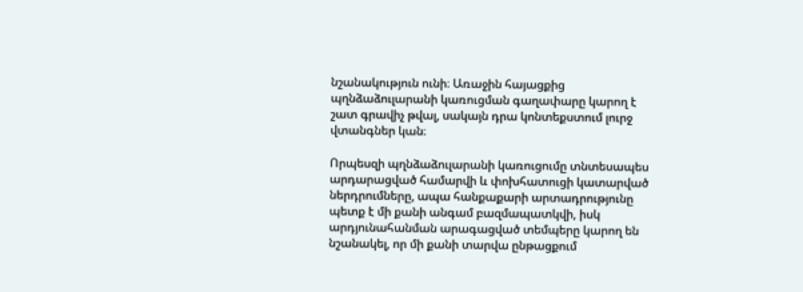նշանակություն ունի։ Առաջին հայացքից պղնձաձուլարանի կառուցման գաղափարը կարող է շատ գրավիչ թվալ, սակայն դրա կոնտեքստում լուրջ վտանգներ կան։

Որպեսզի պղնձաձուլարանի կառուցումը տնտեսապես արդարացված համարվի և փոխհատուցի կատարված ներդրումները, ապա հանքաքարի արտադրությունը պետք է մի քանի անգամ բազմապատկվի, իսկ արդյունահանման արագացված տեմպերը կարող են նշանակել, որ մի քանի տարվա ընթացքում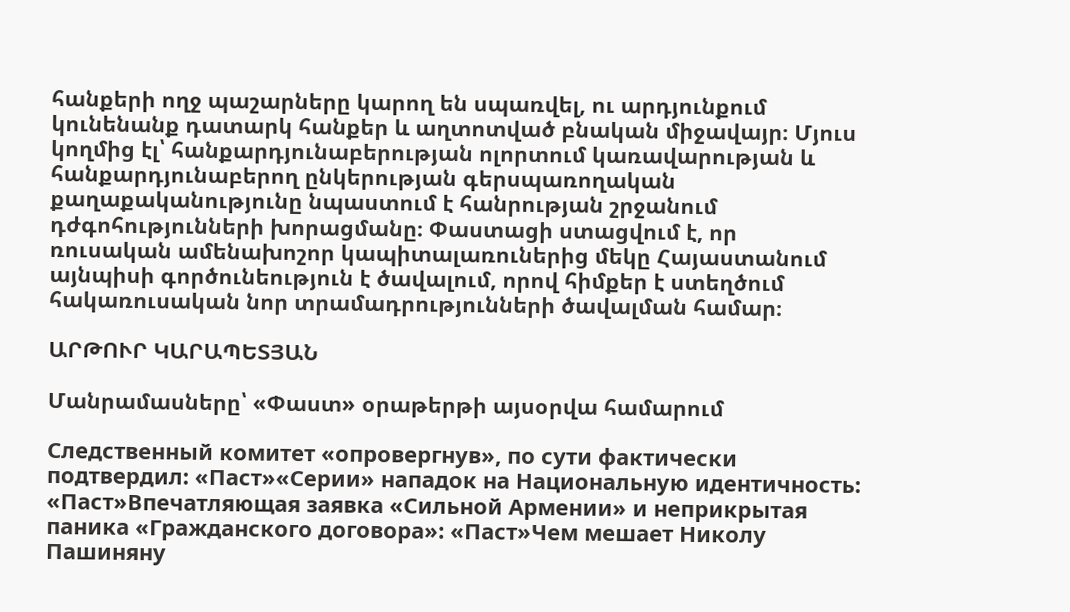հանքերի ողջ պաշարները կարող են սպառվել, ու արդյունքում կունենանք դատարկ հանքեր և աղտոտված բնական միջավայր։ Մյուս կողմից էլ՝ հանքարդյունաբերության ոլորտում կառավարության և հանքարդյունաբերող ընկերության գերսպառողական քաղաքականությունը նպաստում է հանրության շրջանում դժգոհությունների խորացմանը։ Փաստացի ստացվում է, որ ռուսական ամենախոշոր կապիտալառուներից մեկը Հայաստանում այնպիսի գործունեություն է ծավալում, որով հիմքեր է ստեղծում հակառուսական նոր տրամադրությունների ծավալման համար։

ԱՐԹՈՒՐ ԿԱՐԱՊԵՏՅԱՆ

Մանրամասները՝ «Փաստ» օրաթերթի այսօրվա համարում

Следственный комитет «опровергнув», по сути фактически подтвердил: «Паст»«Серии» нападок на Национальную идентичность: «Паст»Впечатляющая заявка «Сильной Армении» и неприкрытая паника «Гражданского договора»: «Паст»Чем мешает Николу Пашиняну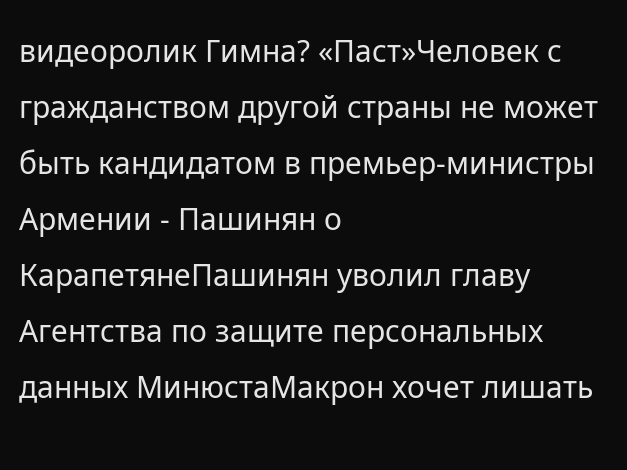видеоролик Гимна? «Паст»Человек с гражданством другой страны не может быть кандидатом в премьер-министры Армении - Пашинян о КарапетянеПашинян уволил главу Агентства по защите персональных данных МинюстаМакрон хочет лишать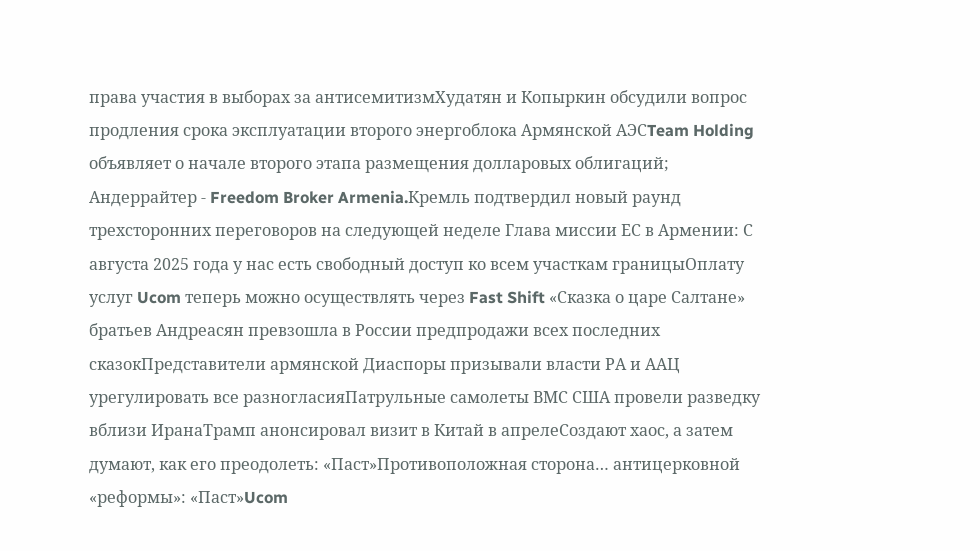права участия в выборах за антисемитизмХудатян и Копыркин обсудили вопрос продления срока эксплуатации второго энергоблока Армянской АЭСTeam Holding объявляет о начале второго этапа размещения долларовых облигаций; Андеррайтер - Freedom Broker Armenia.Кремль подтвердил новый раунд трехсторонних переговоров на следующей неделе Глава миссии ЕС в Армении: С августа 2025 года у нас есть свободный доступ ко всем участкам границыОплату услуг Ucom теперь можно осуществлять через Fast Shift «Сказка о царе Салтане» братьев Андреасян превзошла в России предпродажи всех последних сказокПредставители армянской Диаспоры призывали власти РА и ААЦ урегулировать все разногласияПатрульные самолеты ВМС США провели разведку вблизи ИранаТрамп анонсировал визит в Китай в апрелеСоздают хаос, а затем думают, как его преодолеть: «Паст»Противоположная сторона… антицерковной «реформы»: «Паст»Ucom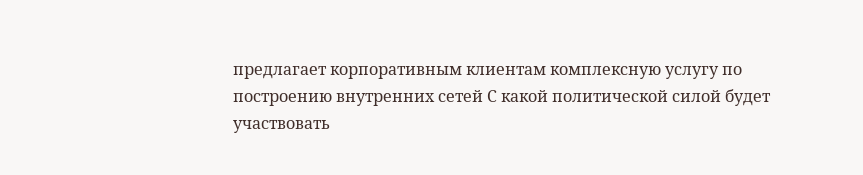предлагает корпоративным клиентам комплексную услугу по построению внутренних сетей С какой политической силой будет участвовать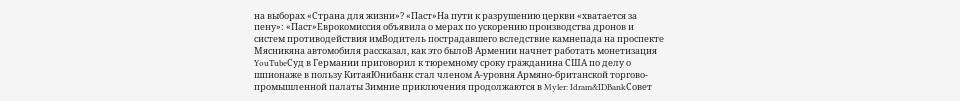на выборах «Страна для жизни»? «Паст»На пути к разрушению церкви «хватается за пену»: «Паст»Еврокомиссия объявила о мерах по ускорению производства дронов и систем противодействия имВодитель пострадавшего вследствие камнепада на проспекте Мясникяна автомобиля рассказал, как это былоВ Армении начнет работать монетизация YouTubeСуд в Германии приговорил к тюремному сроку гражданина США по делу о шпионаже в пользу КитаяЮнибанк стал членом А-уровня Армяно-британской торгово-промышленной палаты Зимние приключения продолжаются в Myler: Idram&IDBankСовет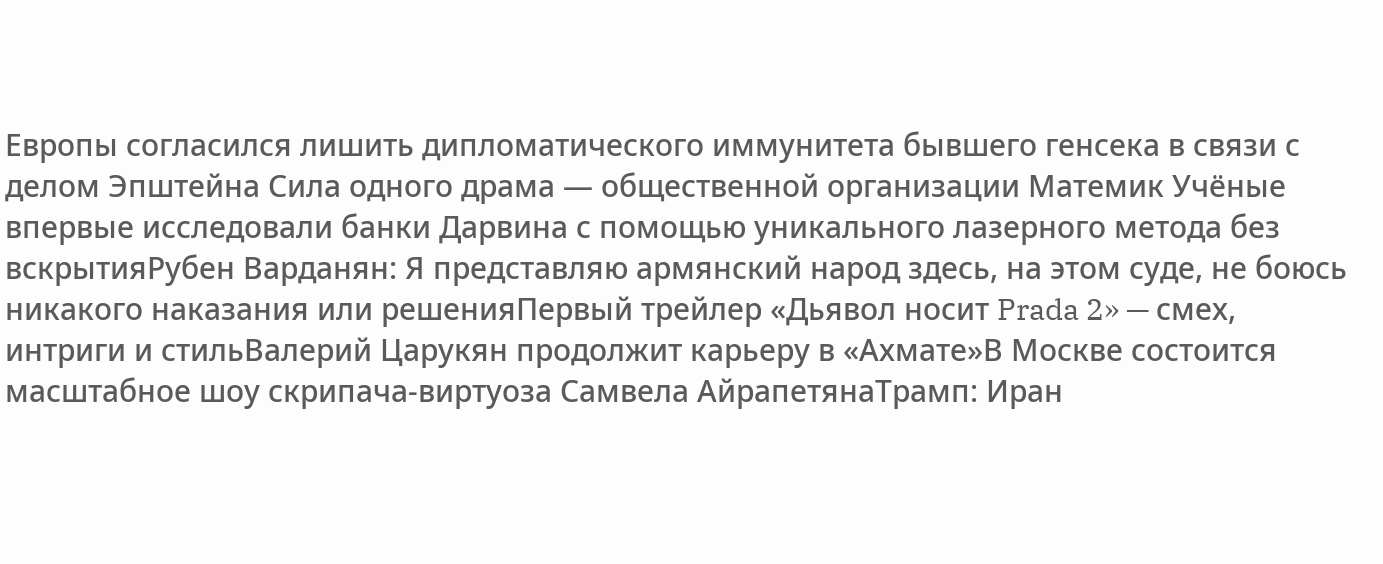Европы согласился лишить дипломатического иммунитета бывшего генсека в связи с делом Эпштейна Сила одного драма — общественной организации Матeмик Учёные впервые исследовали банки Дарвина с помощью уникального лазерного метода без вскрытияРубен Варданян: Я представляю армянский народ здесь, на этом суде, не боюсь никакого наказания или решенияПервый трейлер «Дьявол носит Prada 2» — смех, интриги и стильВалерий Царукян продолжит карьеру в «Ахмате»В Москве состоится масштабное шоу скрипача-виртуоза Самвела АйрапетянаТрамп: Иран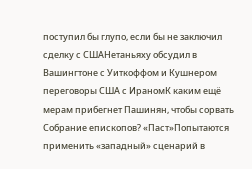поступил бы глупо, если бы не заключил сделку с СШАНетаньяху обсудил в Вашингтоне с Уиткоффом и Кушнером переговоры США с ИраномК каким ещё мерам прибегнет Пашинян, чтобы сорвать Собрание епископов? «Паст»Попытаются применить «западный» сценарий в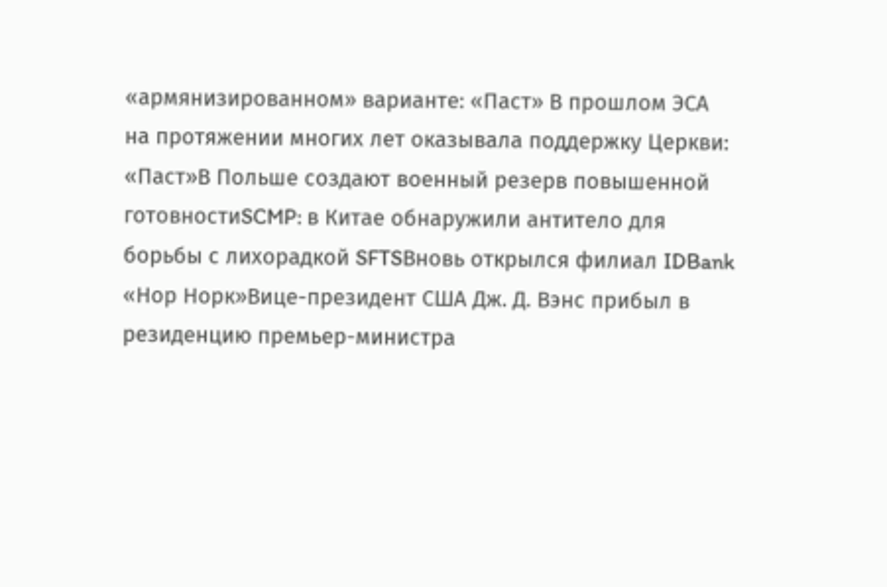«армянизированном» варианте: «Паст» В прошлом ЭСА на протяжении многих лет оказывала поддержку Церкви: «Паст»В Польше создают военный резерв повышенной готовностиSCMP: в Китае обнаружили антитело для борьбы с лихорадкой SFTSВновь открылся филиал IDBank «Нор Норк»Вице-президент США Дж. Д. Вэнс прибыл в резиденцию премьер-министра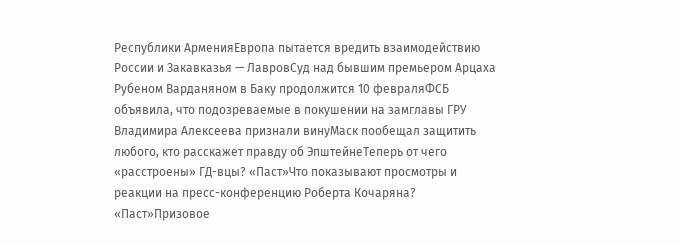Республики АрменияЕвропа пытается вредить взаимодействию России и Закавказья — ЛавровСуд над бывшим премьером Арцаха Рубеном Варданяном в Баку продолжится 10 февраляФСБ объявила, что подозреваемые в покушении на замглавы ГРУ Владимира Алексеева признали винуМаск пообещал защитить любого, кто расскажет правду об ЭпштейнеТеперь от чего «расстроены» ГД-вцы? «Паст»Что показывают просмотры и реакции на пресс-конференцию Роберта Кочаряна? «Паст»Призовое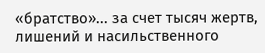«братство»... за счет тысяч жертв, лишений и насильственного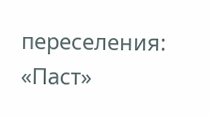переселения: «Паст»